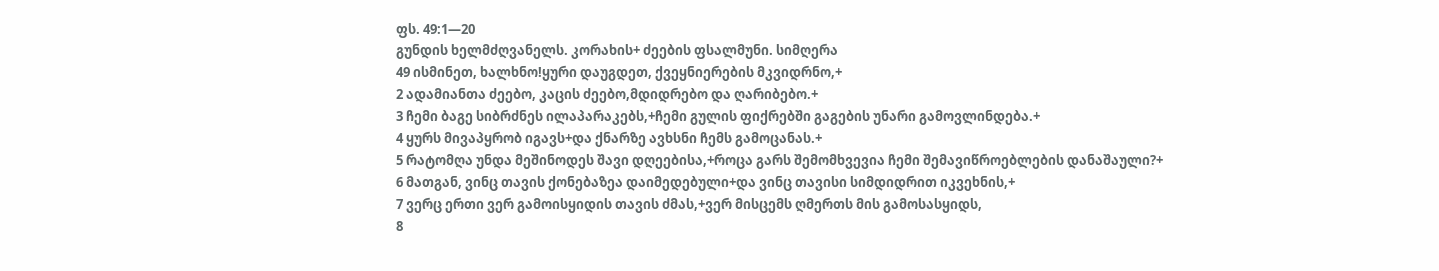ფს. 49:1—20
გუნდის ხელმძღვანელს. კორახის+ ძეების ფსალმუნი. სიმღერა
49 ისმინეთ, ხალხნო!ყური დაუგდეთ, ქვეყნიერების მკვიდრნო,+
2 ადამიანთა ძეებო, კაცის ძეებო,მდიდრებო და ღარიბებო.+
3 ჩემი ბაგე სიბრძნეს ილაპარაკებს,+ჩემი გულის ფიქრებში გაგების უნარი გამოვლინდება.+
4 ყურს მივაპყრობ იგავს+და ქნარზე ავხსნი ჩემს გამოცანას.+
5 რატომღა უნდა მეშინოდეს შავი დღეებისა,+როცა გარს შემომხვევია ჩემი შემავიწროებლების დანაშაული?+
6 მათგან, ვინც თავის ქონებაზეა დაიმედებული+და ვინც თავისი სიმდიდრით იკვეხნის,+
7 ვერც ერთი ვერ გამოისყიდის თავის ძმას,+ვერ მისცემს ღმერთს მის გამოსასყიდს,
8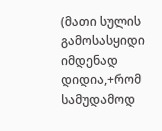(მათი სულის გამოსასყიდი იმდენად დიდია,+რომ სამუდამოდ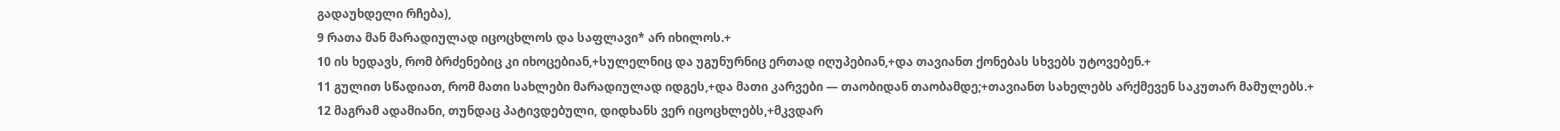გადაუხდელი რჩება),
9 რათა მან მარადიულად იცოცხლოს და საფლავი* არ იხილოს.+
10 ის ხედავს, რომ ბრძენებიც კი იხოცებიან,+სულელნიც და უგუნურნიც ერთად იღუპებიან,+და თავიანთ ქონებას სხვებს უტოვებენ.+
11 გულით სწადიათ, რომ მათი სახლები მარადიულად იდგეს,+და მათი კარვები — თაობიდან თაობამდე;+თავიანთ სახელებს არქმევენ საკუთარ მამულებს.+
12 მაგრამ ადამიანი, თუნდაც პატივდებული, დიდხანს ვერ იცოცხლებს,+მკვდარ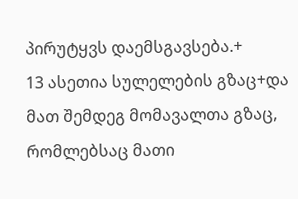პირუტყვს დაემსგავსება.+
13 ასეთია სულელების გზაც+და მათ შემდეგ მომავალთა გზაც, რომლებსაც მათი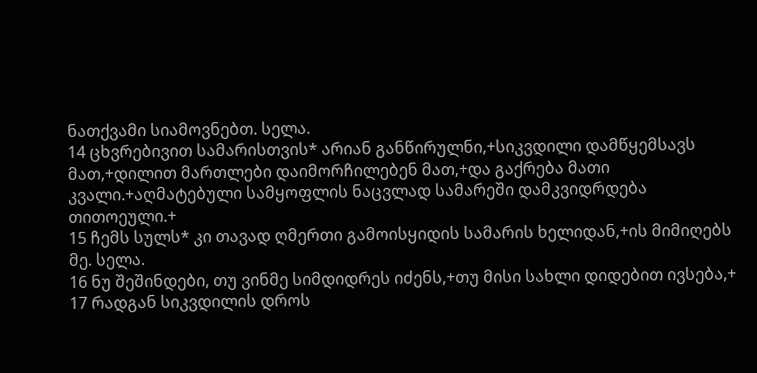ნათქვამი სიამოვნებთ. სელა.
14 ცხვრებივით სამარისთვის* არიან განწირულნი,+სიკვდილი დამწყემსავს მათ,+დილით მართლები დაიმორჩილებენ მათ,+და გაქრება მათი კვალი.+აღმატებული სამყოფლის ნაცვლად სამარეში დამკვიდრდება თითოეული.+
15 ჩემს სულს* კი თავად ღმერთი გამოისყიდის სამარის ხელიდან,+ის მიმიღებს მე. სელა.
16 ნუ შეშინდები, თუ ვინმე სიმდიდრეს იძენს,+თუ მისი სახლი დიდებით ივსება,+
17 რადგან სიკვდილის დროს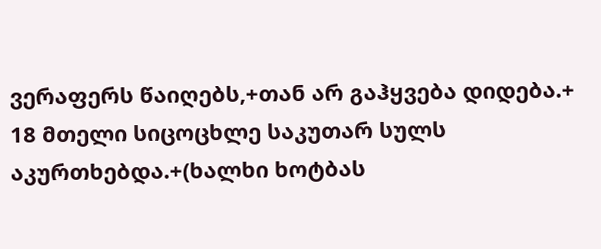ვერაფერს წაიღებს,+თან არ გაჰყვება დიდება.+
18 მთელი სიცოცხლე საკუთარ სულს აკურთხებდა.+(ხალხი ხოტბას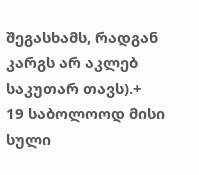შეგასხამს, რადგან კარგს არ აკლებ საკუთარ თავს).+
19 საბოლოოდ მისი სული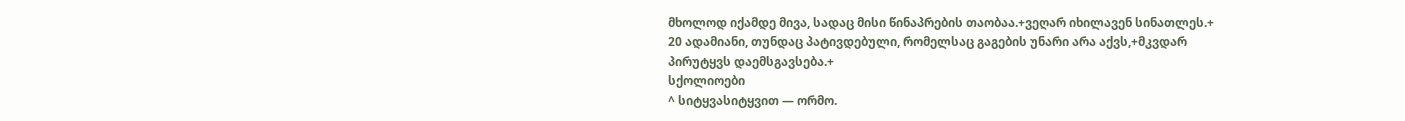მხოლოდ იქამდე მივა, სადაც მისი წინაპრების თაობაა.+ვეღარ იხილავენ სინათლეს.+
20 ადამიანი, თუნდაც პატივდებული, რომელსაც გაგების უნარი არა აქვს,+მკვდარ პირუტყვს დაემსგავსება.+
სქოლიოები
^ სიტყვასიტყვით — ორმო.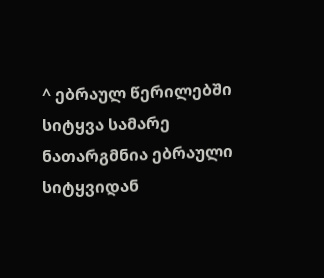^ ებრაულ წერილებში სიტყვა სამარე ნათარგმნია ებრაული სიტყვიდან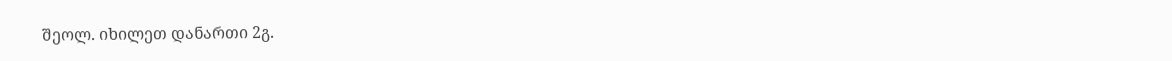შეოლ. იხილეთ დანართი 2გ.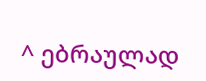^ ებრაულად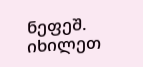ნეფეშ. იხილეთ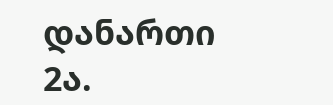დანართი 2ა.